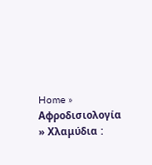Home » Αφροδισιολογία » Χλαμύδια :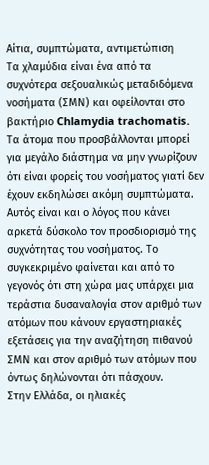Aίτια, συμπτώματα, αντιμετώπιση
Τα χλαμύδια είναι ένα από τα συχνότερα σεξουαλικώς μεταδιδόμενα νοσήματα (ΣΜΝ) και οφείλονται στο βακτήριο Chlamydia trachomatis. Τα άτομα που προσβάλλονται μπορεί για μεγάλο διάστημα να μην γνωρίζουν ότι είναι φορείς του νοσήματος γιατί δεν έχουν εκδηλώσει ακόμη συμπτώματα.
Αυτός είναι και ο λόγος που κάνει αρκετά δύσκολο τον προσδιορισμό της συχνότητας του νοσήματος. Το συγκεκριμένο φαίνεται και από το γεγονός ότι στη χώρα μας υπάρχει μια τεράστια δυσαναλογία στον αριθμό των ατόμων που κάνουν εργαστηριακές εξετάσεις για την αναζήτηση πιθανού ΣΜΝ και στον αριθμό των ατόμων που όντως δηλώνονται ότι πάσχουν.
Στην Ελλάδα, οι ηλιακές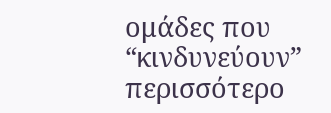ομάδες που “κινδυνεύουν” περισσότερο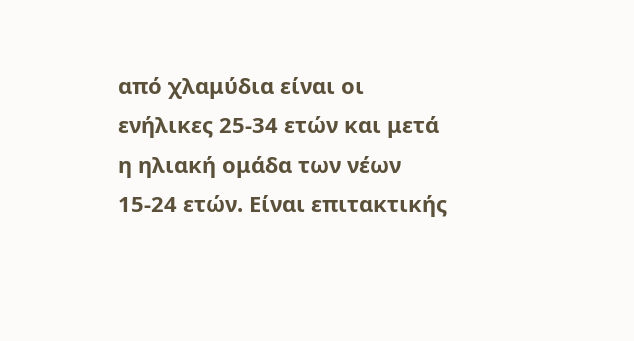από χλαμύδια είναι οι ενήλικες 25-34 ετών και μετά η ηλιακή ομάδα των νέων 15-24 ετών. Είναι επιτακτικής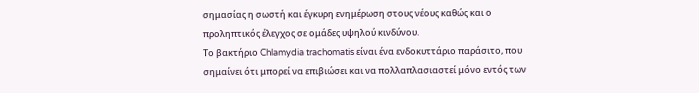σημασίας η σωστή και έγκυρη ενημέρωση στους νέους καθώς και ο προληπτικός έλεγχος σε ομάδες υψηλού κινδύνου.
Το βακτήριο Chlamydia trachomatis είναι ένα ενδοκυττάριο παράσιτο, που σημαίνει ότι μπορεί να επιβιώσει και να πολλαπλασιαστεί μόνο εντός των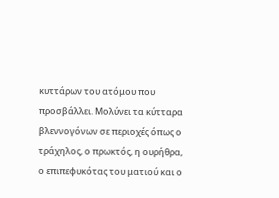κυττάρων του ατόμου που προσβάλλει. Μολύνει τα κύτταρα βλεννογόνων σε περιοχές όπως ο τράχηλος, ο πρωκτός, η ουρήθρα, ο επιπεφυκότας του ματιού και ο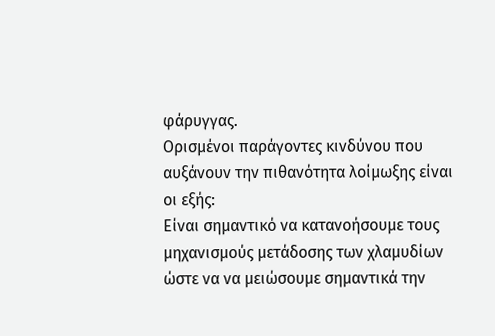φάρυγγας.
Ορισμένοι παράγοντες κινδύνου που αυξάνουν την πιθανότητα λοίμωξης είναι οι εξής:
Είναι σημαντικό να κατανοήσουμε τους μηχανισμούς μετάδοσης των χλαμυδίων ώστε να να μειώσουμε σημαντικά την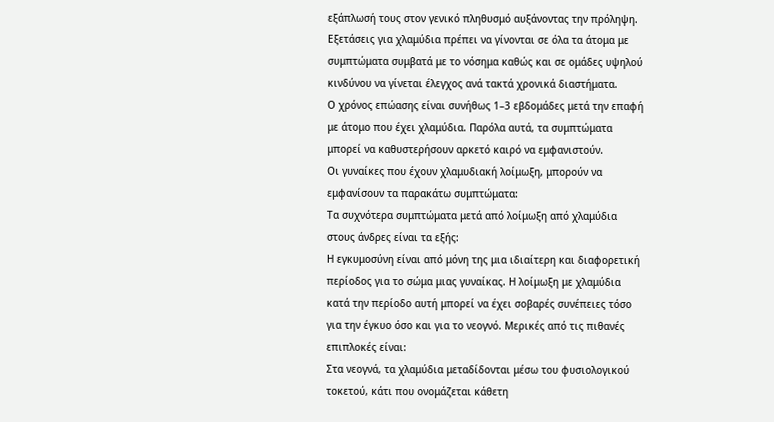εξάπλωσή τους στον γενικό πληθυσμό αυξάνοντας την πρόληψη.
Εξετάσεις για χλαμύδια πρέπει να γίνονται σε όλα τα άτομα με συμπτώματα συμβατά με το νόσημα καθώς και σε ομάδες υψηλού κινδύνου να γίνεται έλεγχος ανά τακτά χρονικά διαστήματα.
Ο χρόνος επώασης είναι συνήθως 1–3 εβδομάδες μετά την επαφή με άτομο που έχει χλαμύδια. Παρόλα αυτά, τα συμπτώματα μπορεί να καθυστερήσουν αρκετό καιρό να εμφανιστούν.
Οι γυναίκες που έχουν χλαμυδιακή λοίμωξη, μπορούν να εμφανίσουν τα παρακάτω συμπτώματα:
Τα συχνότερα συμπτώματα μετά από λοίμωξη από χλαμύδια στους άνδρες είναι τα εξής:
Η εγκυμοσύνη είναι από μόνη της μια ιδιαίτερη και διαφορετική περίοδος για το σώμα μιας γυναίκας. Η λοίμωξη με χλαμύδια κατά την περίοδο αυτή μπορεί να έχει σοβαρές συνέπειες τόσο για την έγκυο όσο και για το νεογνό. Μερικές από τις πιθανές επιπλοκές είναι:
Στα νεογνά, τα χλαμύδια μεταδίδονται μέσω του φυσιολογικού τοκετού, κάτι που ονομάζεται κάθετη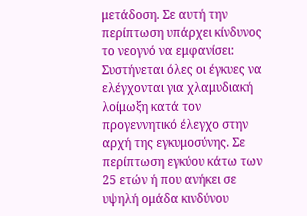μετάδοση. Σε αυτή την περίπτωση υπάρχει κίνδυνος το νεογνό να εμφανίσει:
Συστήνεται όλες οι έγκυες να ελέγχονται για χλαμυδιακή λοίμωξη κατά τον προγεννητικό έλεγχο στην αρχή της εγκυμοσύνης. Σε περίπτωση εγκύου κάτω των 25 ετών ή που ανήκει σε υψηλή ομάδα κινδύνου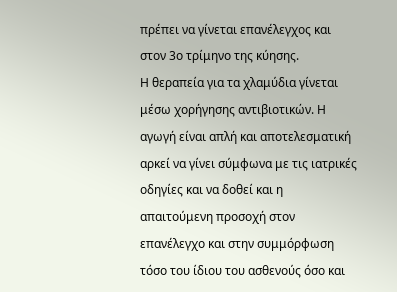πρέπει να γίνεται επανέλεγχος και στον 3ο τρίμηνο της κύησης.
Η θεραπεία για τα χλαμύδια γίνεται μέσω χορήγησης αντιβιοτικών. Η αγωγή είναι απλή και αποτελεσματική αρκεί να γίνει σύμφωνα με τις ιατρικές οδηγίες και να δοθεί και η απαιτούμενη προσοχή στον επανέλεγχο και στην συμμόρφωση τόσο του ίδιου του ασθενούς όσο και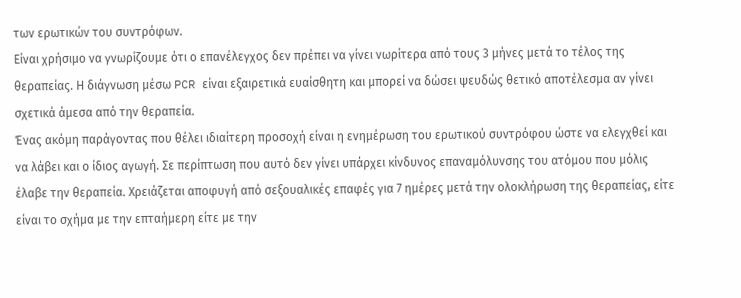των ερωτικών του συντρόφων.
Είναι χρήσιμο να γνωρίζουμε ότι ο επανέλεγχος δεν πρέπει να γίνει νωρίτερα από τους 3 μήνες μετά το τέλος της θεραπείας. Η διάγνωση μέσω PCR είναι εξαιρετικά ευαίσθητη και μπορεί να δώσει ψευδώς θετικό αποτέλεσμα αν γίνει σχετικά άμεσα από την θεραπεία.
Ένας ακόμη παράγοντας που θέλει ιδιαίτερη προσοχή είναι η ενημέρωση του ερωτικού συντρόφου ώστε να ελεγχθεί και να λάβει και ο ίδιος αγωγή. Σε περίπτωση που αυτό δεν γίνει υπάρχει κίνδυνος επαναμόλυνσης του ατόμου που μόλις έλαβε την θεραπεία. Χρειάζεται αποφυγή από σεξουαλικές επαφές για 7 ημέρες μετά την ολοκλήρωση της θεραπείας, είτε είναι το σχήμα με την επταήμερη είτε με την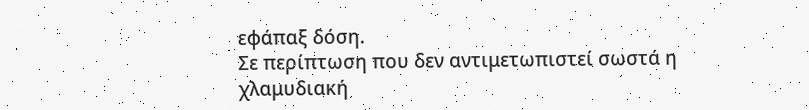εφάπαξ δόση.
Σε περίπτωση που δεν αντιμετωπιστεί σωστά η χλαμυδιακή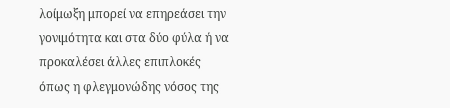λοίμωξη μπορεί να επηρεάσει την γονιμότητα και στα δύο φύλα ή να προκαλέσει άλλες επιπλοκές όπως η φλεγμονώδης νόσος της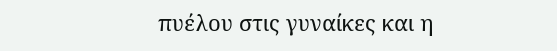πυέλου στις γυναίκες και η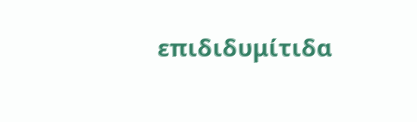επιδιδυμίτιδα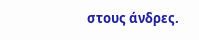στους άνδρες.